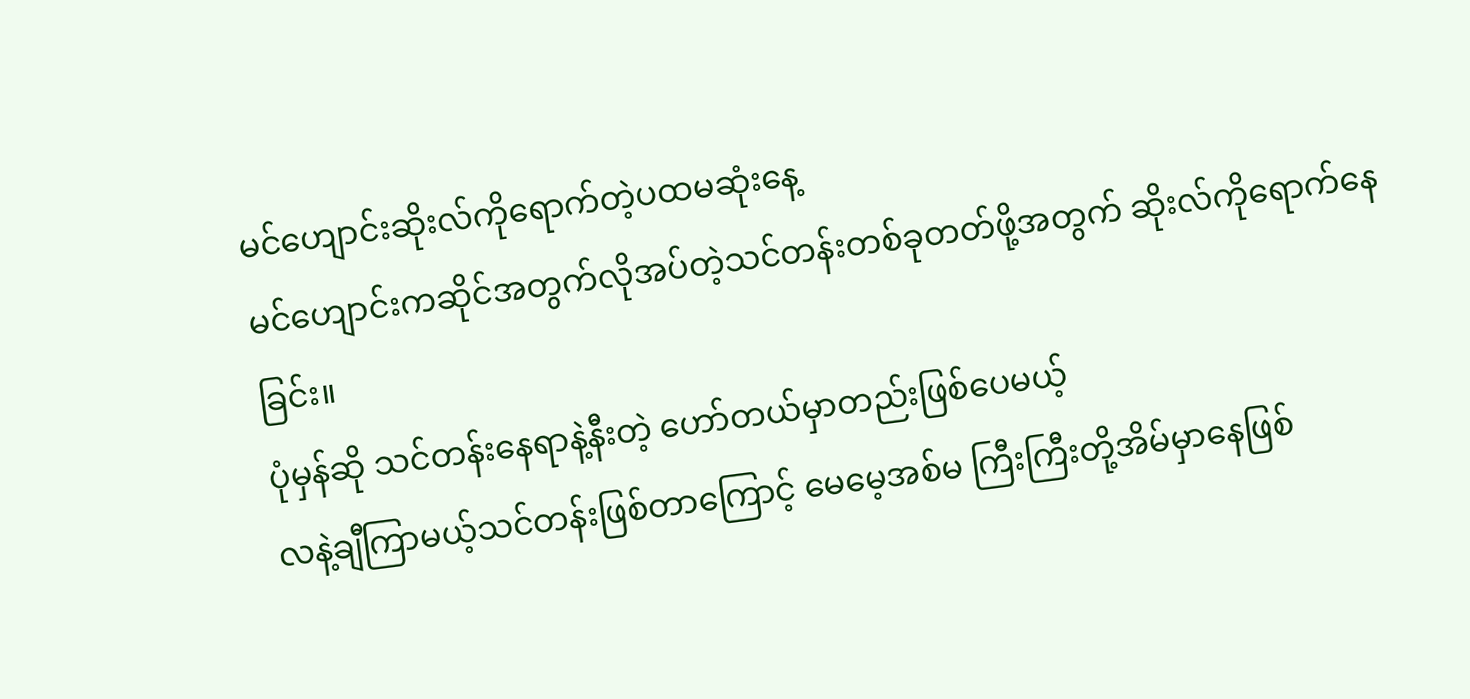မင်ဟျောင်းဆိုးလ်ကိုရောက်တဲ့ပထမဆုံးနေ့
မင်ဟျောင်းကဆိုင်အတွက်လိုအပ်တဲ့သင်တန်းတစ်ခုတတ်ဖို့အတွက် ဆိုးလ်ကိုရောက်နေခြင်း။
ပုံမှန်ဆို သင်တန်းနေရာနဲ့နီးတဲ့ ဟော်တယ်မှာတည်းဖြစ်ပေမယ့်
လနဲ့ချီကြာမယ့်သင်တန်းဖြစ်တာကြောင့် မေမေ့အစ်မ ကြီးကြီးတို့အိမ်မှာနေဖြစ်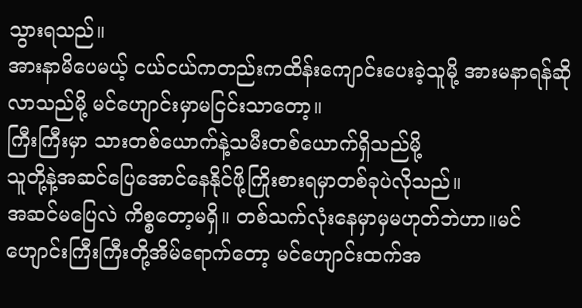သွားရသည်။
အားနာမိပေမယ့် ငယ်ငယ်ကတည်းကထိန်းကျောင်းပေးခဲ့သူမို့ အားမနာရန်ဆိုလာသည်မို့ မင်ဟျောင်းမှာမငြင်းသာတော့။
ကြီးကြီးမှာ သားတစ်ယောက်နဲ့သမီးတစ်ယောက်ရှိသည်မို့
သူတို့နဲ့အဆင်ပြေအောင်နေနိုင်ဖို့ကြိုးစားရမှာတစ်ခုပဲလိုသည်။
အဆင်မပြေလဲ ကိစ္စတော့မရှိ။ တစ်သက်လုံးနေမှာမှမဟုတ်ဘဲဟာ။မင်ဟျောင်းကြီးကြီးတို့အိမ်ရောက်တော့ မင်ဟျောင်းထက်အ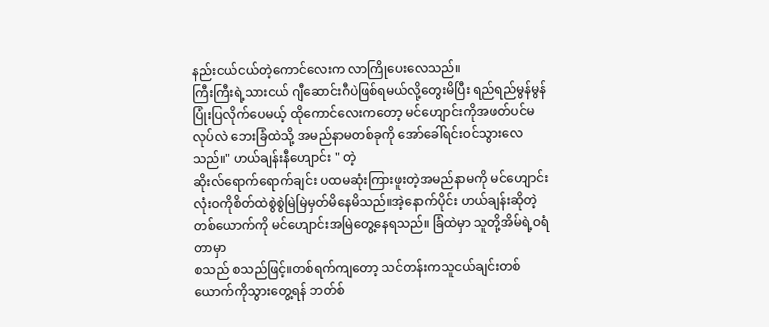နည်းငယ်ငယ်တဲ့ကောင်လေးက လာကြိုပေးလေသည်။
ကြီးကြီးရဲ့သားငယ် ဂျီဆောင်းဂီပဲဖြစ်ရမယ်လို့တွေးမိပြီး ရည်ရည်မွန်မွန်ပြုံးပြလိုက်ပေမယ့် ထိုကောင်လေးကတော့ မင်ဟျောင်းကိုအဖတ်ပင်မလုပ်လဲ ဘေးခြံထဲသို့ အမည်နာမတစ်ခုကို အော်ခေါ်ရင်းဝင်သွားလေသည်။" ဟယ်ချန်းနီဟျောင်း " တဲ့
ဆိုးလ်ရောက်ရောက်ချင်း ပထမဆုံးကြားဖူးတဲ့အမည်နာမကို မင်ဟျောင်းလုံးဝကိုစိတ်ထဲစွဲစွဲမြဲမြဲမှတ်မိနေမိသည်။အဲ့နောက်ပိုင်း ဟယ်ချန်းဆိုတဲ့တစ်ယောက်ကို မင်ဟျောင်းအမြဲတွေ့နေရသည်။ ခြံထဲမှာ သူတို့အိမ်ရဲ့ဝရံတာမှာ
စသည် စသည်ဖြင့်။တစ်ရက်ကျတော့ သင်တန်းကသူငယ်ချင်းတစ်ယောက်ကိုသွားတွေ့ရန် ဘတ်စ်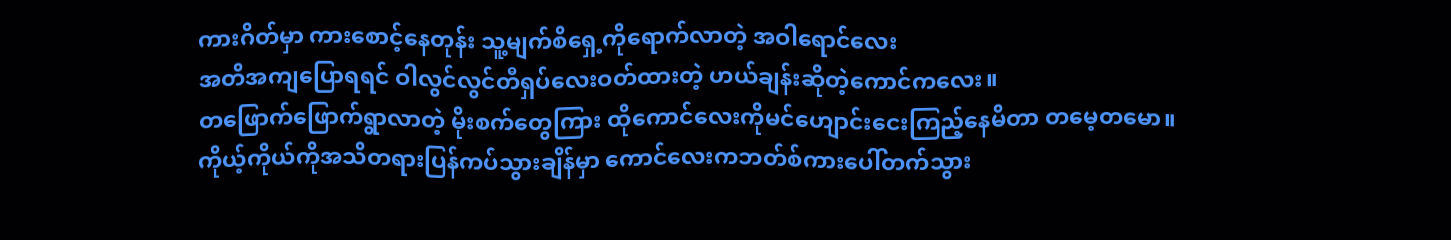ကားဂိတ်မှာ ကားစောင့်နေတုန်း သူ့မျက်စိရှေ့ကိုရောက်လာတဲ့ အဝါရောင်လေး
အတိအကျပြောရရင် ဝါလွင်လွင်တီရှပ်လေးဝတ်ထားတဲ့ ဟယ်ချန်းဆိုတဲ့ကောင်ကလေး။
တဖြောက်ဖြောက်ရွာလာတဲ့ မိုးစက်တွေကြား ထိုကောင်လေးကိုမင်ဟျောင်းငေးကြည့်နေမိတာ တမေ့တမော။
ကိုယ့်ကိုယ်ကိုအသိတရားပြန်ကပ်သွားချိန်မှာ ကောင်လေးကဘတ်စ်ကားပေါ်တက်သွား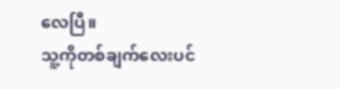လေပြီ။
သူ့ကိုတစ်ချက်လေးပင်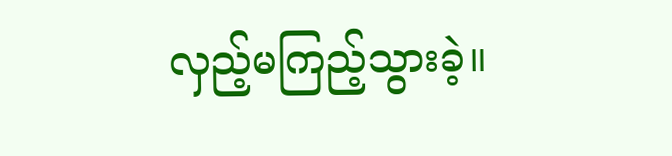လှည့်မကြည့်သွားခဲ့။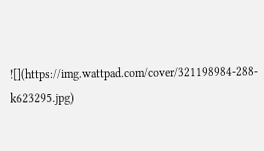![](https://img.wattpad.com/cover/321198984-288-k623295.jpg)